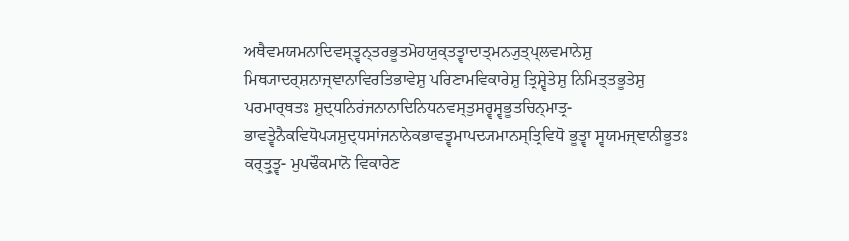ਅਥੈਵਮਯਮਨਾਦਿਵਸ੍ਤ੍ਵਨ੍ਤਰਭੂਤਮੋਹਯੁਕ੍ਤਤ੍ਵਾਦਾਤ੍ਮਨ੍ਯੁਤ੍ਪ੍ਲਵਮਾਨੇਸ਼ੁ ਮਿਥ੍ਯਾਦਰ੍ਸ਼ਨਾਜ੍ਞਾਨਾਵਿਰਤਿਭਾਵੇਸ਼ੁ ਪਰਿਣਾਮਵਿਕਾਰੇਸ਼ੁ ਤ੍ਰਿਸ਼੍ਵੇਤੇਸ਼ੁ ਨਿਮਿਤ੍ਤਭੂਤੇਸ਼ੁ ਪਰਮਾਰ੍ਥਤਃ ਸ਼ੁਦ੍ਧਨਿਰਂਜਨਾਨਾਦਿਨਿਧਨਵਸ੍ਤੁਸਰ੍ਵਸ੍ਵਭੂਤਚਿਨ੍ਮਾਤ੍ਰ- ਭਾਵਤ੍ਵੇਨੈਕਵਿਧੋਪ੍ਯਸ਼ੁਦ੍ਧਸਾਂਜਨਾਨੇਕਭਾਵਤ੍ਵਮਾਪਦ੍ਯਮਾਨਸ੍ਤ੍ਰਿਵਿਧੋ ਭੂਤ੍ਵਾ ਸ੍ਵਯਮਜ੍ਞਾਨੀਭੂਤਃ ਕਰ੍ਤ੍ਰੁਤ੍ਵ- ਮੁਪਢੌਕਮਾਨੋ ਵਿਕਾਰੇਣ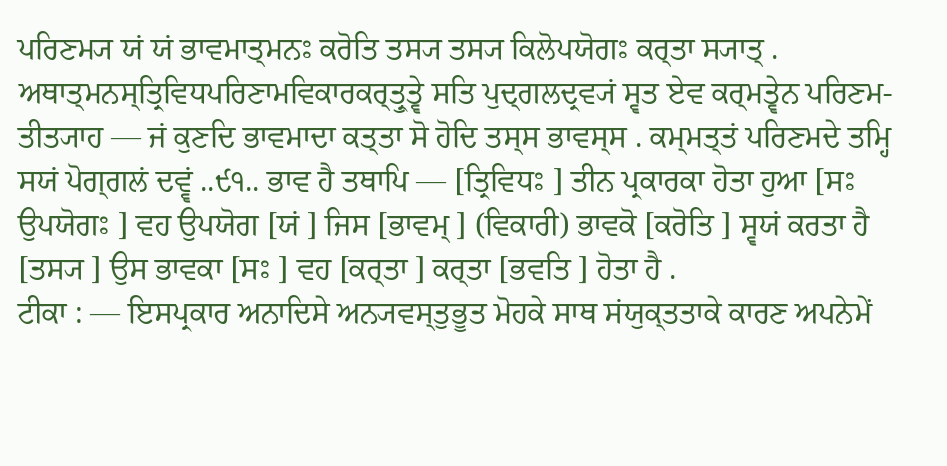ਪਰਿਣਮ੍ਯ ਯਂ ਯਂ ਭਾਵਮਾਤ੍ਮਨਃ ਕਰੋਤਿ ਤਸ੍ਯ ਤਸ੍ਯ ਕਿਲੋਪਯੋਗਃ ਕਰ੍ਤਾ ਸ੍ਯਾਤ੍ .
ਅਥਾਤ੍ਮਨਸ੍ਤ੍ਰਿਵਿਧਪਰਿਣਾਮਵਿਕਾਰਕਰ੍ਤ੍ਰੁਤ੍ਵੇ ਸਤਿ ਪੁਦ੍ਗਲਦ੍ਰਵ੍ਯਂ ਸ੍ਵਤ ਏਵ ਕਰ੍ਮਤ੍ਵੇਨ ਪਰਿਣਮ- ਤੀਤ੍ਯਾਹ — ਜਂ ਕੁਣਦਿ ਭਾਵਮਾਦਾ ਕਤ੍ਤਾ ਸੋ ਹੋਦਿ ਤਸ੍ਸ ਭਾਵਸ੍ਸ . ਕਮ੍ਮਤ੍ਤਂ ਪਰਿਣਮਦੇ ਤਮ੍ਹਿ ਸਯਂ ਪੋਗ੍ਗਲਂ ਦਵ੍ਵਂ ..੯੧.. ਭਾਵ ਹੈ ਤਥਾਪਿ — [ਤ੍ਰਿਵਿਧਃ ] ਤੀਨ ਪ੍ਰਕਾਰਕਾ ਹੋਤਾ ਹੁਆ [ਸਃ ਉਪਯੋਗਃ ] ਵਹ ਉਪਯੋਗ [ਯਂ ] ਜਿਸ [ਭਾਵਮ੍ ] (ਵਿਕਾਰੀ) ਭਾਵਕੋ [ਕਰੋਤਿ ] ਸ੍ਵਯਂ ਕਰਤਾ ਹੈ [ਤਸ੍ਯ ] ਉਸ ਭਾਵਕਾ [ਸਃ ] ਵਹ [ਕਰ੍ਤਾ ] ਕਰ੍ਤਾ [ਭਵਤਿ ] ਹੋਤਾ ਹੈ .
ਟੀਕਾ : — ਇਸਪ੍ਰਕਾਰ ਅਨਾਦਿਸੇ ਅਨ੍ਯਵਸ੍ਤੁਭੂਤ ਮੋਹਕੇ ਸਾਥ ਸਂਯੁਕ੍ਤਤਾਕੇ ਕਾਰਣ ਅਪਨੇਮੇਂ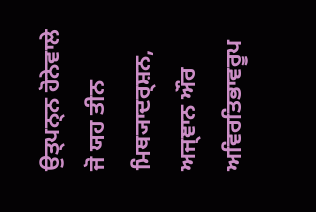ਉਤ੍ਪਨ੍ਨ ਹੋਨੇਵਾਲੇ ਜੋ ਯਹ ਤੀਨ ਮਿਥ੍ਯਾਦਰ੍ਸ਼ਨ, ਅਜ੍ਞਾਨ ਔਰ ਅਵਿਰਤਿਭਾਵਰੂਪ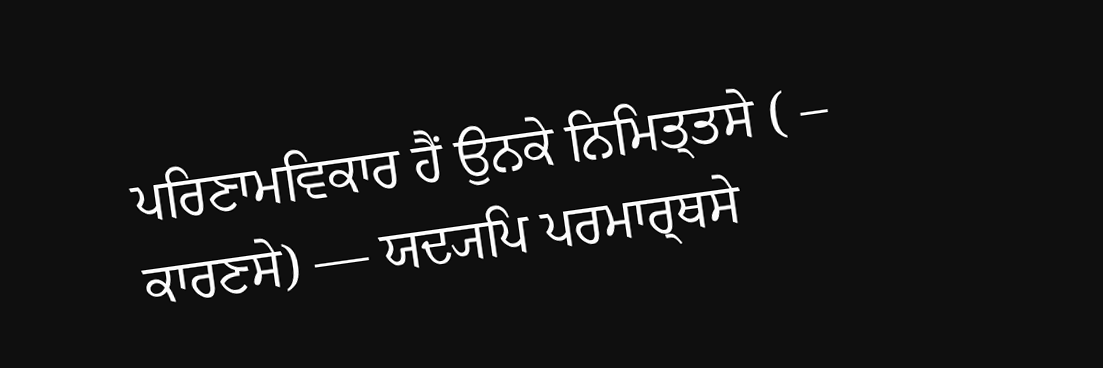ਪਰਿਣਾਮਵਿਕਾਰ ਹੈਂ ਉਨਕੇ ਨਿਮਿਤ੍ਤਸੇ ( – ਕਾਰਣਸੇ) — ਯਦ੍ਯਪਿ ਪਰਮਾਰ੍ਥਸੇ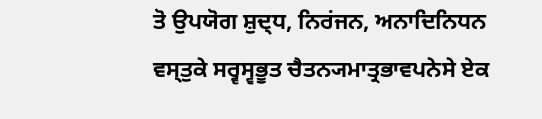ਤੋ ਉਪਯੋਗ ਸ਼ੁਦ੍ਧ, ਨਿਰਂਜਨ, ਅਨਾਦਿਨਿਧਨ ਵਸ੍ਤੁਕੇ ਸਰ੍ਵਸ੍ਵਭੂਤ ਚੈਤਨ੍ਯਮਾਤ੍ਰਭਾਵਪਨੇਸੇ ਏਕ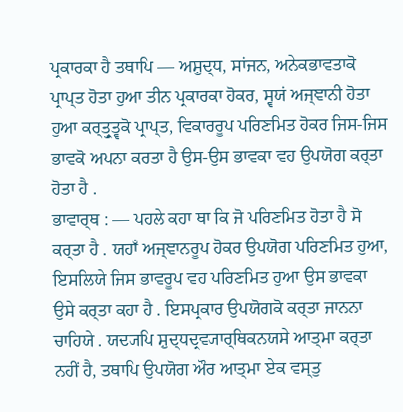ਪ੍ਰਕਾਰਕਾ ਹੈ ਤਥਾਪਿ — ਅਸ਼ੁਦ੍ਧ, ਸਾਂਜਨ, ਅਨੇਕਭਾਵਤਾਕੋ ਪ੍ਰਾਪ੍ਤ ਹੋਤਾ ਹੁਆ ਤੀਨ ਪ੍ਰਕਾਰਕਾ ਹੋਕਰ, ਸ੍ਵਯਂ ਅਜ੍ਞਾਨੀ ਹੋਤਾ ਹੁਆ ਕਰ੍ਤ੍ਰੁਤ੍ਵਕੋ ਪ੍ਰਾਪ੍ਤ, ਵਿਕਾਰਰੂਪ ਪਰਿਣਮਿਤ ਹੋਕਰ ਜਿਸ-ਜਿਸ ਭਾਵਕੋ ਅਪਨਾ ਕਰਤਾ ਹੈ ਉਸ-ਉਸ ਭਾਵਕਾ ਵਹ ਉਪਯੋਗ ਕਰ੍ਤਾ ਹੋਤਾ ਹੈ .
ਭਾਵਾਰ੍ਥ : — ਪਹਲੇ ਕਹਾ ਥਾ ਕਿ ਜੋ ਪਰਿਣਮਿਤ ਹੋਤਾ ਹੈ ਸੋ ਕਰ੍ਤਾ ਹੈ . ਯਹਾਁ ਅਜ੍ਞਾਨਰੂਪ ਹੋਕਰ ਉਪਯੋਗ ਪਰਿਣਮਿਤ ਹੁਆ, ਇਸਲਿਯੇ ਜਿਸ ਭਾਵਰੂਪ ਵਹ ਪਰਿਣਮਿਤ ਹੁਆ ਉਸ ਭਾਵਕਾ ਉਸੇ ਕਰ੍ਤਾ ਕਹਾ ਹੈ . ਇਸਪ੍ਰਕਾਰ ਉਪਯੋਗਕੋ ਕਰ੍ਤਾ ਜਾਨਨਾ ਚਾਹਿਯੇ . ਯਦ੍ਯਪਿ ਸ਼ੁਦ੍ਧਦ੍ਰਵ੍ਯਾਰ੍ਥਿਕਨਯਸੇ ਆਤ੍ਮਾ ਕਰ੍ਤਾ ਨਹੀਂ ਹੈ, ਤਥਾਪਿ ਉਪਯੋਗ ਔਰ ਆਤ੍ਮਾ ਏਕ ਵਸ੍ਤੁ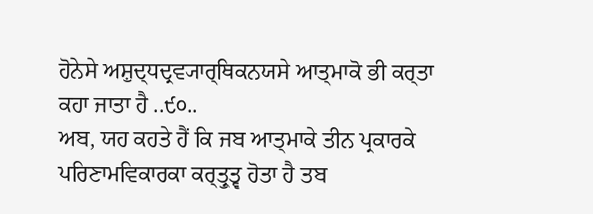ਹੋਨੇਸੇ ਅਸ਼ੁਦ੍ਧਦ੍ਰਵ੍ਯਾਰ੍ਥਿਕਨਯਸੇ ਆਤ੍ਮਾਕੋ ਭੀ ਕਰ੍ਤਾ ਕਹਾ ਜਾਤਾ ਹੈ ..੯੦..
ਅਬ, ਯਹ ਕਹਤੇ ਹੈਂ ਕਿ ਜਬ ਆਤ੍ਮਾਕੇ ਤੀਨ ਪ੍ਰਕਾਰਕੇ ਪਰਿਣਾਮਵਿਕਾਰਕਾ ਕਰ੍ਤ੍ਰੁਤ੍ਵ ਹੋਤਾ ਹੈ ਤਬ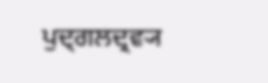ਪੁਦ੍ਗਲਦ੍ਰਵ੍ਯ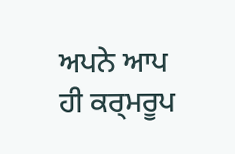ਅਪਨੇ ਆਪ ਹੀ ਕਰ੍ਮਰੂਪ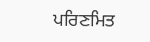ਪਰਿਣਮਿਤ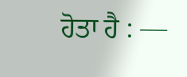ਹੋਤਾ ਹੈ : —